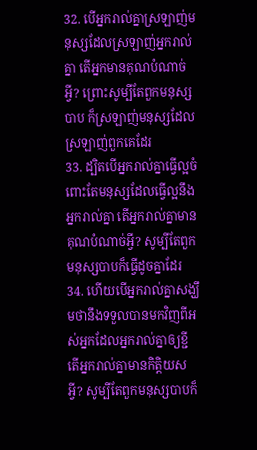32. បើអ្នករាល់គ្នាស្រឡាញ់មនុស្សដែលស្រឡាញ់អ្នករាល់គ្នា តើអ្នកមានគុណបំណាច់អ្វី? ព្រោះសូម្បីតែពួកមនុស្សបាប ក៏ស្រឡាញ់មនុស្សដែលស្រឡាញ់ពួកគេដែរ
33. ដ្បិតបើអ្នករាល់គ្នាធ្វើល្អចំពោះតែមនុស្សដែលធ្វើល្អនឹងអ្នករាល់គ្នា តើអ្នករាល់គ្នាមានគុណបំណាច់អ្វី? សូម្បីតែពួកមនុស្សបាបក៏ធ្វើដូចគ្នាដែរ
34. ហើយបើអ្នករាល់គ្នាសង្ឃឹមថានឹងទទួលបានមកវិញពីអស់អ្នកដែលអ្នករាល់គ្នាឲ្យខ្ជី តើអ្នករាល់គ្នាមានកិត្ដិយសអ្វី? សូម្បីតែពួកមនុស្សបាបក៏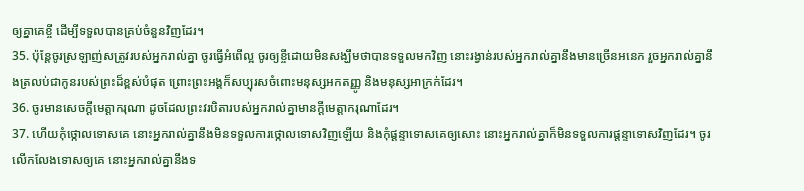ឲ្យគ្នាគេខ្ចី ដើម្បីទទួលបានគ្រប់ចំនួនវិញដែរ។
35. ប៉ុន្ដែចូរស្រឡាញ់សត្រូវរបស់អ្នករាល់គ្នា ចូរធ្វើអំពើល្អ ចូរឲ្យខ្ចីដោយមិនសង្ឃឹមថាបានទទួលមកវិញ នោះរង្វាន់របស់អ្នករាល់គ្នានឹងមានច្រើនអនេក រួចអ្នករាល់គ្នានឹងត្រលប់ជាកូនរបស់ព្រះដ៏ខ្ពស់បំផុត ព្រោះព្រះអង្គក៏សប្បុរសចំពោះមនុស្សអកតញ្ញូ និងមនុស្សអាក្រក់ដែរ។
36. ចូរមានសេចក្ដីមេត្ដាករុណា ដូចដែលព្រះវរបិតារបស់អ្នករាល់គ្នាមានក្ដីមេត្ដាករុណាដែរ។
37. ហើយកុំថ្កោលទោសគេ នោះអ្នករាល់គ្នានឹងមិនទទួលការថ្កោលទោសវិញឡើយ និងកុំផ្ដន្ទាទោសគេឲ្យសោះ នោះអ្នករាល់គ្នាក៏មិនទទួលការផ្ដន្ទាទោសវិញដែរ។ ចូរលើកលែងទោសឲ្យគេ នោះអ្នករាល់គ្នានឹងទ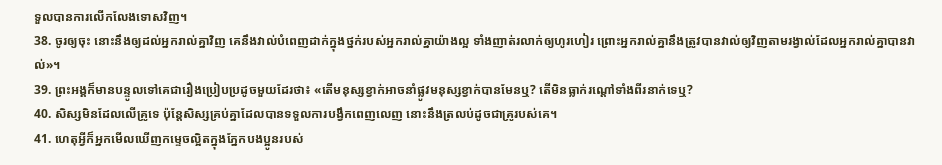ទួលបានការលើកលែងទោសវិញ។
38. ចូរឲ្យចុះ នោះនឹងឲ្យដល់អ្នករាល់គ្នាវិញ គេនឹងវាល់បំពេញដាក់ក្នុងថ្នក់របស់អ្នករាល់គ្នាយ៉ាងល្អ ទាំងញាត់រលាក់ឲ្យហូរហៀរ ព្រោះអ្នករាល់គ្នានឹងត្រូវបានវាល់ឲ្យវិញតាមរង្វាល់ដែលអ្នករាល់គ្នាបានវាល់»។
39. ព្រះអង្គក៏មានបន្ទូលទៅគេជារឿងប្រៀបប្រដូចមួយដែរថា៖ «តើមនុស្សខ្វាក់អាចនាំផ្លូវមនុស្សខ្វាក់បានមែនឬ? តើមិនធ្លាក់រណ្ដៅទាំងពីរនាក់ទេឬ?
40. សិស្សមិនដែលលើគ្រូទេ ប៉ុន្ដែសិស្សគ្រប់គ្នាដែលបានទទួលការបង្វឹកពេញលេញ នោះនឹងត្រលប់ដូចជាគ្រូរបស់គេ។
41. ហេតុអ្វីក៏អ្នកមើលឃើញកម្ទេចល្អិតក្នុងភ្នែកបងប្អូនរបស់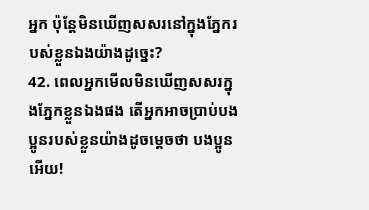អ្នក ប៉ុន្ដែមិនឃើញសសរនៅក្នុងភ្នែករបស់ខ្លួនឯងយ៉ាងដូច្នេះ?
42. ពេលអ្នកមើលមិនឃើញសសរក្នុងភ្នែកខ្លួនឯងផង តើអ្នកអាចប្រាប់បងប្អូនរបស់ខ្លួនយ៉ាងដូចម្ដេចថា បងប្អូនអើយ!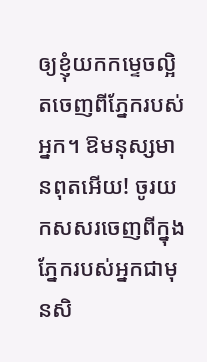ឲ្យខ្ញុំយកកម្ទេចល្អិតចេញពីភ្នែករបស់អ្នក។ ឱមនុស្សមានពុតអើយ! ចូរយកសសរចេញពីក្នុងភ្នែករបស់អ្នកជាមុនសិ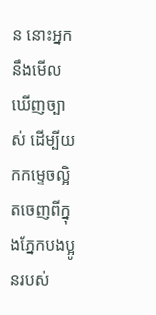ន នោះអ្នកនឹងមើលឃើញច្បាស់ ដើម្បីយកកម្ទេចល្អិតចេញពីក្នុងភ្នែកបងប្អូនរបស់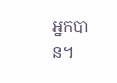អ្នកបាន។